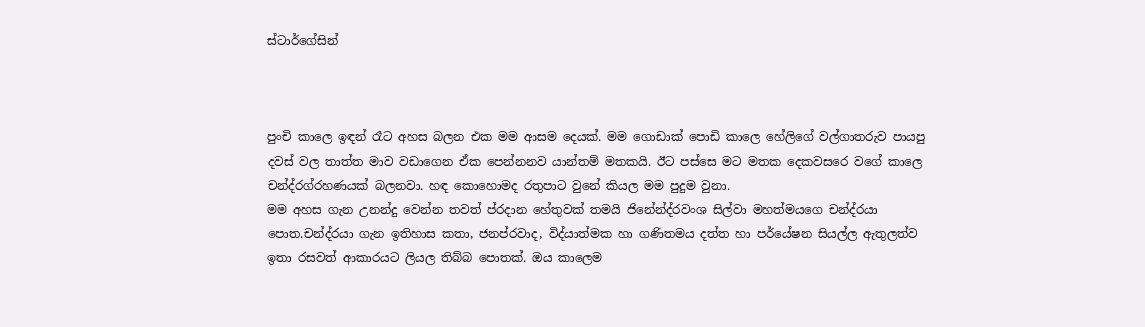ස්ටාර්ගේසින්



පුංචි කාලෙ ඉඳන් රෑට අහස බලන එක මම ආසම දෙයක්. මම ගොඩාක් පොඩි කාලෙ හේලිගේ වල්ගාතරුව පායපු දවස් වල තාත්ත මාව වඩාගෙන ඒක පෙන්නනව යාන්තම් මතකයි. ඊට පස්සෙ මට මතක දෙකවසරෙ වගේ කාලෙ චන්ද්රග්රහණයක් බලනවා. හඳ කොහොමද රතුපාට වුනේ කියල මම පුදුම වුනා.
මම අහස ගැන උනන්දු වෙන්න තවත් ප්රදාන හේතුවක් තමයි ජිනේන්ද්රවංශ සිල්වා මහත්මයගෙ චන්ද්රයා පොත.චන්ද්රයා ගැන ඉතිහාස කතා, ජනප්රවාද, විද්යාත්මක හා ගණිතමය දත්ත හා පර්යේෂන සියල්ල ඇතුලත්ව ඉතා රසවත් ආකාරයට ලියල තිබ්බ පොතක්. ඔය කාලෙම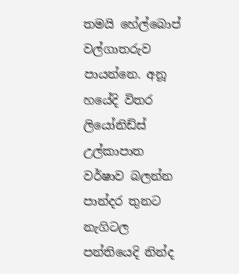තමයි හේල්බොප් වල්ගාතරුව පායන්නෙ. අනූ හයේදි විතර ලියෝනිඩ්ස් උල්කාපාත වර්ෂාව බලන්න පාන්දර තුනට නැගිටල පන්තියෙදි නින්ද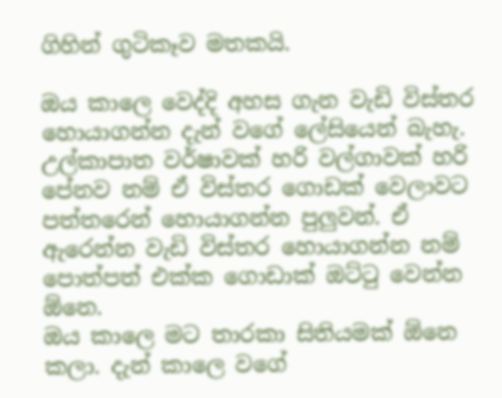ගිහින් ගුටිකෑව මතකයි.

ඔය කාලෙ වෙද්දි අහස ගැන වැඩි විස්තර හොයාගන්න දැන් වගේ ලේසියෙන් බැහැ. උල්කාපාත වර්ෂාවක් හරි වල්ගාවක් හරි පේනව නම් ඒ විස්තර ගොඩක් වෙලාවට පත්තරෙන් හොයාගන්න පුලුවන්. ඒ ඇරෙන්න වැඩි විස්තර හොයාගන්න නම් පොත්පත් එක්ක ගොඩාක් ඔට්ටු වෙන්න ඕනෙ.
ඔය කාලෙ මට තාරකා සිතියමක් ඕනෙ කලා. දැන් කාලෙ වගේ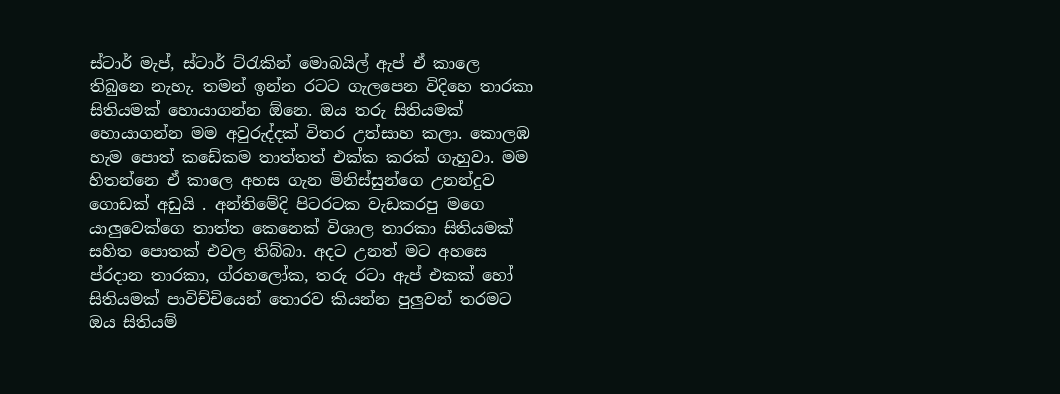ස්ටාර් මැප්, ස්ටාර් ට්රැකින් මොබයිල් ඇප් ඒ කාලෙ තිබුනෙ නැහැ. තමන් ඉන්න රටට ගැලපෙන විදිහෙ තාරකා සිතියමක් හොයාගන්න ඕනෙ. ඔය තරු සිතියමක් හොයාගන්න මම අවුරුද්දක් විතර උත්සාහ කලා. කොලඹ හැම පොත් කඩේකම තාත්තත් එක්ක කරක් ගැහුවා. මම හිතන්නෙ ඒ කාලෙ අහස ගැන මිනිස්සුන්ගෙ උනන්දුව ගොඩක් අඩුයි . අන්තිමේදි පිටරටක වැඩකරපු මගෙ යාලුවෙක්ගෙ තාත්ත කෙනෙක් විශාල තාරකා සිතියමක් සහිත පොතක් එවල තිබ්බා. අදට උනත් මට අහසෙ ප්රදාන තාරකා, ග්රහලෝක, තරු රටා ඇප් එකක් හෝ සිතියමක් පාවිච්චියෙන් තොරව කියන්න පුලුවන් තරමට ඔය සිතියම්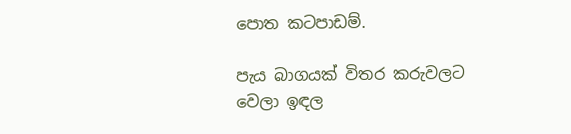පොත කටපාඩම්.

පැය බාගයක් විතර කරුවලට වෙලා ඉඳල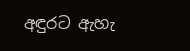අඳුරට ඇහැ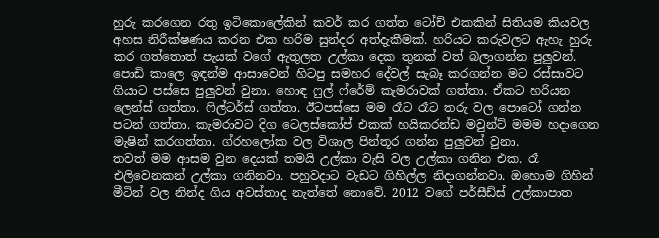හුරු කරගෙන රතු ඉටිකොලේකින් කවර් කර ගත්ත ටෝච් එකකින් සිතියම කියවල අහස නිරීක්ෂණය කරන එක හරිම සුන්දර අත්දැකීමක්. හරියට කරුවලට ඇහැ හුරු කර ගත්තොත් පැයක් වගේ ඇතුලත උල්කා දෙක තුනක් වත් බලාගන්න පුලුවන්.
පොඩි කාලෙ ඉඳන්ම ආසාවෙන් හිටපු සමහර දේවල් සැබෑ කරගන්න මට රස්සාවට ගියාට පස්සෙ පුලුවන් වුනා. හොඳ ෆුල් ෆ්රේම් කැමරාවක් ගත්තා. ඒකට හරියන ලෙන්ස් ගත්තා. ෆිල්ටර්ස් ගත්තා. ඊටපස්සෙ මම රෑට රෑට තරු වල පොටෝ ගන්න පටන් ගත්තා. කැමරාවට දිග ටෙලස්කෝප් එකක් හයිකරන්ඩ මවුන්ට් මමම හදාගෙන මැෂින් කරගත්තා. ග්රහලෝක වල විශාල පින්තූර ගන්න පුලුවන් වුනා.
තවත් මම ආසම වුන දෙයක් තමයි උල්කා වැසි වල උල්කා ගනින එක. රෑ එලිවෙනකන් උල්කා ගනිනවා. පහුවදාට වැඩට ගිහිල්ල නිදාගන්නවා. ඔහොම ගිහින් මීටින් වල නින්ද ගිය අවස්තාද නැත්තේ නොවේ. 2012 වගේ පර්සීඩ්ස් උල්කාපාත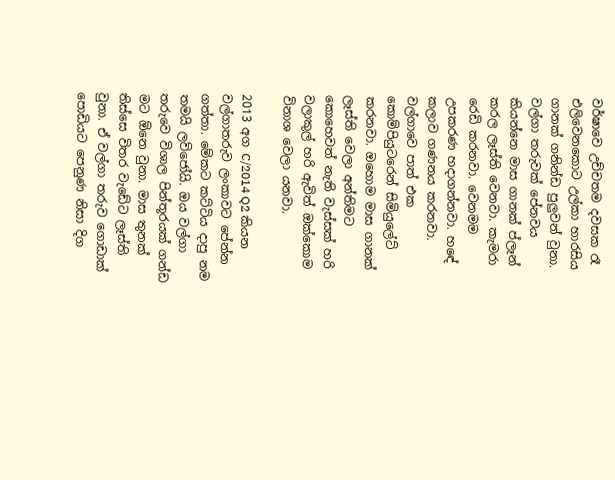වර්ෂාවෙ උච්චතම දවසක රෑ එලිවෙනකොට උල්කා හාරසිය ගානක් ගනින්ඩ පුලුවන් වුනා.
වල්ගා තරුවක් පේනවය කියන්නෙ මාස ගානක් ප්ලෑන් කරල ලෑස්ති වෙනවා. කැමරා රෙඩි කරනවා. වෙනමම උපකරණ හදාගන්නවා. හඳේ කලාව ගණනය කරනවා. වල්ගාවෙ පාත් එක කොම්පියුටරෙන් සිමියුලේට් කරනවා. ඔහොම මාස ගානක් ලෑස්ති වෙලා අන්තිමට කොහෙවත් නැති වැස්සක් හරි වලාකුල් හරි ඇවිත් ඔක්කොම විනාශ වෙලා යනවා.

2013 අග C/2014 Q2 කියන වල්ගාතරුව ලංකාවට පේන්න ගත්තා. මේකට කට්ටිය දාපු නම තමයි ලව්ජෝයි. ඔය වල්ගා තරුවෙ විශාල පින්තූරයක් ගන්ඩ මට ඕනෙ වුනා. මාස තුනක් තිස්සෙ විතර වැඩේට ලෑස්ති වුනා. ඒ වල්ගා තරුව ගොඩාක් පොඩියට පෙනුණ නිසා දිග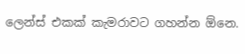ලෙන්ස් එකක් කැමරාවට ගහන්න ඕනෙ.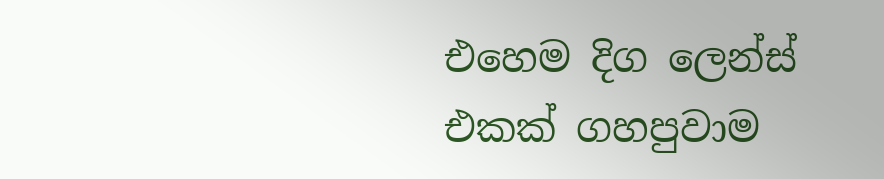එහෙම දිග ලෙන්ස් එකක් ගහපුවාම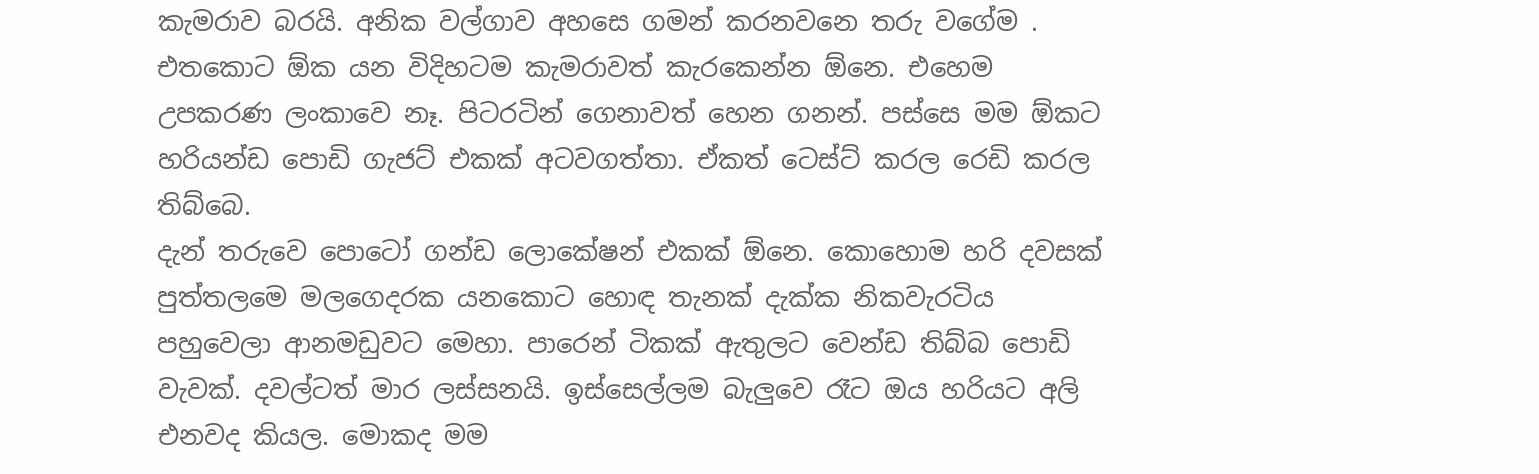කැමරාව බරයි. අනික වල්ගාව අහසෙ ගමන් කරනවනෙ තරු වගේම . එතකොට ඕක යන විදිහටම කැමරාවත් කැරකෙන්න ඕනෙ. එහෙම උපකරණ ලංකාවෙ නෑ. පිටරටින් ගෙනාවත් හෙන ගනන්. පස්සෙ මම ඕකට හරියන්ඩ පොඩි ගැජට් එකක් අටවගත්තා. ඒකත් ටෙස්ට් කරල රෙඩි කරල තිබ්බෙ.
දැන් තරුවෙ පොටෝ ගන්ඩ ලොකේෂන් එකක් ඕනෙ. කොහොම හරි දවසක් පුත්තලමෙ මලගෙදරක යනකොට හොඳ තැනක් දැක්ක නිකවැරටිය පහුවෙලා ආනමඩුවට මෙහා. පාරෙන් ටිකක් ඇතුලට වෙන්ඩ තිබ්බ පොඩි වැවක්. දවල්ටත් මාර ලස්සනයි. ඉස්සෙල්ලම බැලුවෙ රෑට ඔය හරියට අලි එනවද කියල. මොකද මම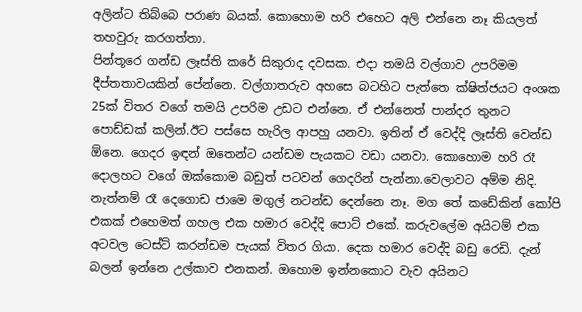අලින්ට තිබ්බෙ පරාණ බයක්. කොහොම හරි එහෙට අලි එන්නෙ නෑ කියලත් තහවුරු කරගත්තා.
පින්තූරෙ ගන්ඩ ලෑස්ති කරේ සිකුරාද දවසක. එදා තමයි වල්ගාව උපරිමම දීප්තතාවයකින් පේන්නෙ. වල්ගාතරුව අහසෙ බටහිට පැත්තෙ ක්ෂිත්ජයට අංශක 25ක් විතර වගේ තමයි උපරිම උඩට එන්නෙ. ඒ එන්නෙත් පාන්දර තුනට පොඩ්ඩක් කලින්.ඊට පස්සෙ හැරිල ආපහු යනවා. ඉතින් ඒ වෙද්දි ලෑස්ති වෙන්ඩ ඕනෙ. ගෙදර ඉඳන් ඔතෙන්ට යන්ඩම පැයකට වඩා යනවා. කොහොම හරි රෑ දොලහට වගේ ඔක්කොම බඩුත් පටවන් ගෙදරින් පැන්නා.වෙලාවට අම්ම නිදි. නැත්නම් රෑ දෙගොඩ ජාමෙ මගුල් නටන්ඩ දෙන්නෙ නෑ. මග තේ කඩේකින් කෝපි එකක් එහෙමත් ගහල එක හමාර වෙද්දි පොට් එකේ. කරුවලේම අයිටම් එක අටවල ටෙස්ට් කරන්ඩම පැයක් විතර ගියා. දෙක හමාර වෙද්දි බඩු රෙඩි. දැන් බලන් ඉන්නෙ උල්කාව එනකන්. ඔහොම ඉන්නකොට වැව අයිනට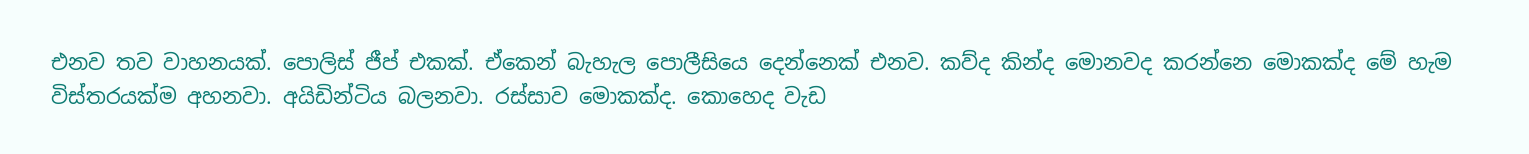එනව තව වාහනයක්. පොලිස් ජීප් එකක්. ඒකෙන් බැහැල පොලීසියෙ දෙන්නෙක් එනව. කව්ද කින්ද මොනවද කරන්නෙ මොකක්ද මේ හැම විස්තරයක්ම අහනවා. අයිඩින්ටිය බලනවා. රස්සාව මොකක්ද. කොහෙද වැඩ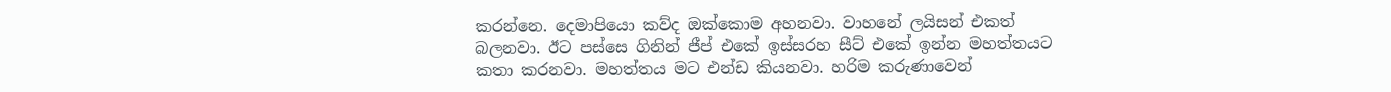කරන්නෙ. දෙමාපියො කව්ද ඔක්කොම අහනවා. වාහනේ ලයිසන් එකත් බලනවා. ඊට පස්සෙ ගිනින් ජීප් එකේ ඉස්සරහ සීට් එකේ ඉන්න මහත්තයට කතා කරනවා. මහත්තය මට එන්ඩ කියනවා. හරිම කරුණාවෙන්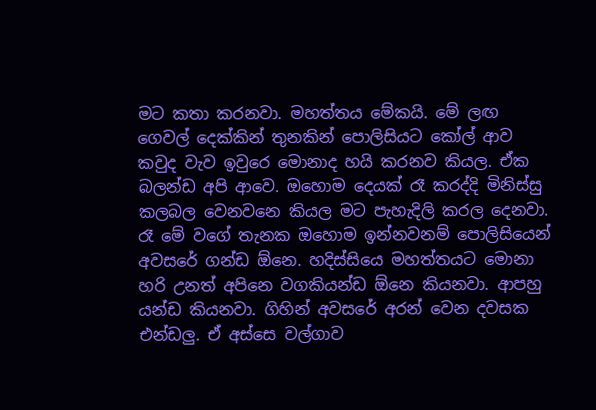මට කතා කරනවා. මහත්තය මේකයි. මේ ලඟ ගෙවල් දෙක්කින් තුනකින් පොලිසියට කෝල් ආව කවුද වැව ඉවුරෙ මොනාද හයි කරනව කියල. ඒක බලන්ඩ අපි ආවෙ. ඔහොම දෙයක් රෑ කරද්දි මිනිස්සු කලබල වෙනවනෙ කියල මට පැහැදිලි කරල දෙනවා. රෑ මේ වගේ තැනක ඔහොම ඉන්නවනම් පොලිසියෙන් අවසරේ ගන්ඩ ඕනෙ. හදිස්සියෙ මහත්තයට මොනා හරි උනත් අපිනෙ වගකියන්ඩ ඕනෙ කියනවා. ආපහු යන්ඩ කියනවා. ගිහින් අවසරේ අරන් වෙන දවසක එන්ඩලු. ඒ අස්සෙ වල්ගාව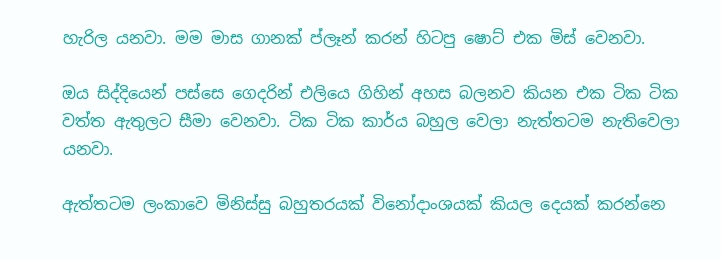හැරිල යනවා. මම මාස ගානක් ප්ලෑන් කරන් හිටපු ෂොට් එක මිස් වෙනවා.

ඔය සිද්දියෙන් පස්සෙ ගෙදරින් එලියෙ ගිහින් අහස බලනව කියන එක ටික ටික වත්ත ඇතුලට සීමා වෙනවා. ටික ටික කාර්ය බහුල වෙලා නැත්තටම නැතිවෙලා යනවා.

ඇත්තටම ලංකාවෙ මිනිස්සු බහුතරයක් විනෝදාංශයක් කියල දෙයක් කරන්නෙ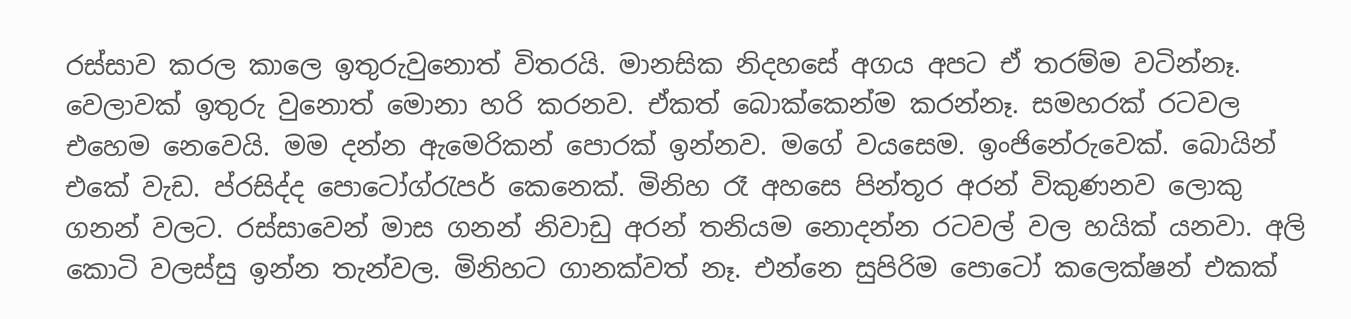රස්සාව කරල කාලෙ ඉතුරුවුනොත් විතරයි. මානසික නිදහසේ අගය අපට ඒ තරම්ම වටින්නෑ. වෙලාවක් ඉතුරු වුනොත් මොනා හරි කරනව. ඒකත් බොක්කෙන්ම කරන්නෑ. සමහරක් රටවල එහෙම නෙවෙයි. මම දන්න ඇමෙරිකන් පොරක් ඉන්නව. මගේ වයසෙම. ඉංජිනේරුවෙක්. බොයින් එකේ වැඩ. ප්රසිද්ද පොටෝග්රැපර් කෙනෙක්. මිනිහ රෑ අහසෙ පින්තූර අරන් විකුණනව ලොකු ගනන් වලට. රස්සාවෙන් මාස ගනන් නිවාඩු අරන් තනියම නොදන්න රටවල් වල හයික් යනවා. අලි කොටි වලස්සු ඉන්න තැන්වල. මිනිහට ගානක්වත් නෑ. එන්නෙ සුපිරිම පොටෝ කලෙක්ෂන් එකක්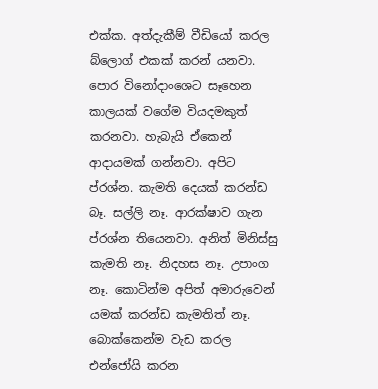එක්ක. අත්දැකීම් වීඩියෝ කරල බ්ලොග් එකක් කරන් යනවා. පොර විනෝදාංශෙට සෑහෙන කාලයක් වගේම වියදමකුත් කරනවා. හැබැයි ඒකෙන් ආදායමක් ගන්නවා. අපිට ප්රශ්න. කැමති දෙයක් කරන්ඩ බෑ. සල්ලි නෑ. ආරක්ෂාව ගැන ප්රශ්න තියෙනවා. අනිත් මිනිස්සු කැමති නෑ. නිදහස නෑ. උපාංග නෑ. කොටින්ම අපිත් අමාරුවෙන් යමක් කරන්ඩ කැමතිත් නෑ. බොක්කෙන්ම වැඩ කරල එන්ජෝයි කරන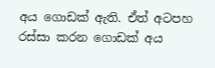අය ගොඩක් ඇති. ඒත් අටපහ රස්සා කරන ගොඩක් අය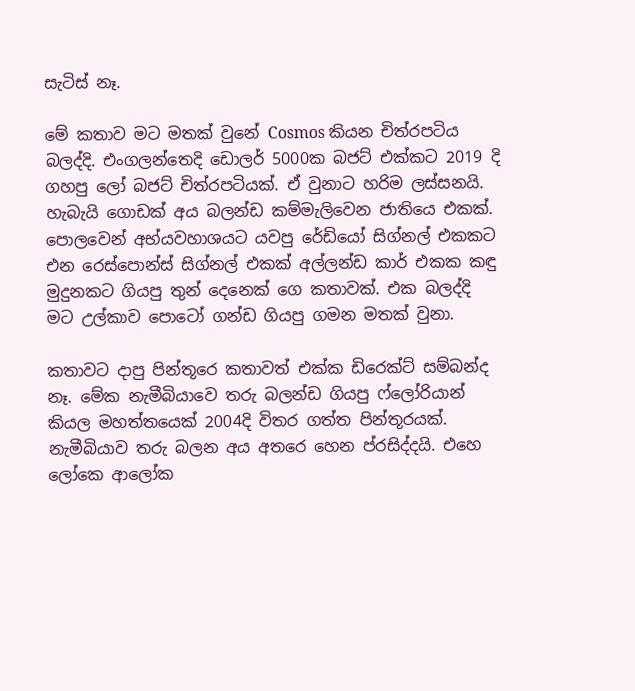සැටිස් නෑ.

මේ කතාව මට මතක් වුනේ Cosmos කියන චිත්රපටිය බලද්දි. එංගලන්තෙදි ඩොලර් 5000ක බජට් එක්කට 2019 දි ගහපු ලෝ බජට් චිත්රපටියක්. ඒ වුනාට හරිම ලස්සනයි. හැබැයි ගොඩක් අය බලන්ඩ කම්මැලිවෙන ජාතියෙ එකක්. පොලවෙන් අභ්යවහාශයට යවපු රේඩියෝ සිග්නල් එකකට එන රෙස්පොන්ස් සිග්නල් එකක් අල්ලන්ඩ කාර් එකක කඳු මුදුනකට ගියපු තුන් දෙනෙක් ගෙ කතාවක්. එක බලද්දි මට උල්කාව පොටෝ ගන්ඩ ගියපු ගමන මතක් වුනා.

කතාවට දාපු පින්තූරෙ කතාවත් එක්ක ඩිරෙක්ට් සම්බන්ද නෑ. මේක නැමීබියාවෙ තරු බලන්ඩ ගියපු ෆ්ලෝරියාන් කියල මහත්තයෙක් 2004දි විතර ගත්ත පින්තූරයක්. නැමීබියාව තරු බලන අය අතරෙ හෙන ප්රසිද්දයි. එහෙ ලෝකෙ ආලෝක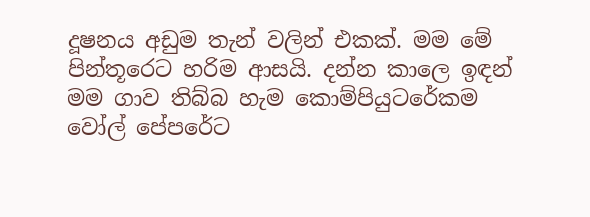දූෂනය අඩුම තැන් වලින් එකක්. මම මේ පින්තූරෙට හරිම ආසයි. දන්න කාලෙ ඉඳන් මම ගාව තිබ්බ හැම කොම්පියුටරේකම වෝල් පේපරේට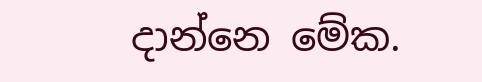දාන්නෙ මේක.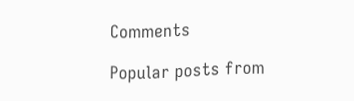Comments

Popular posts from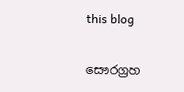this blog

සෞරග්‍රහ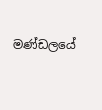මණ්ඩලයේ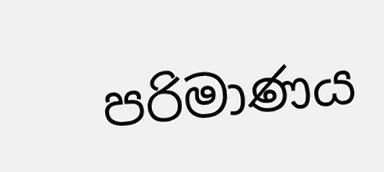පරිමාණය